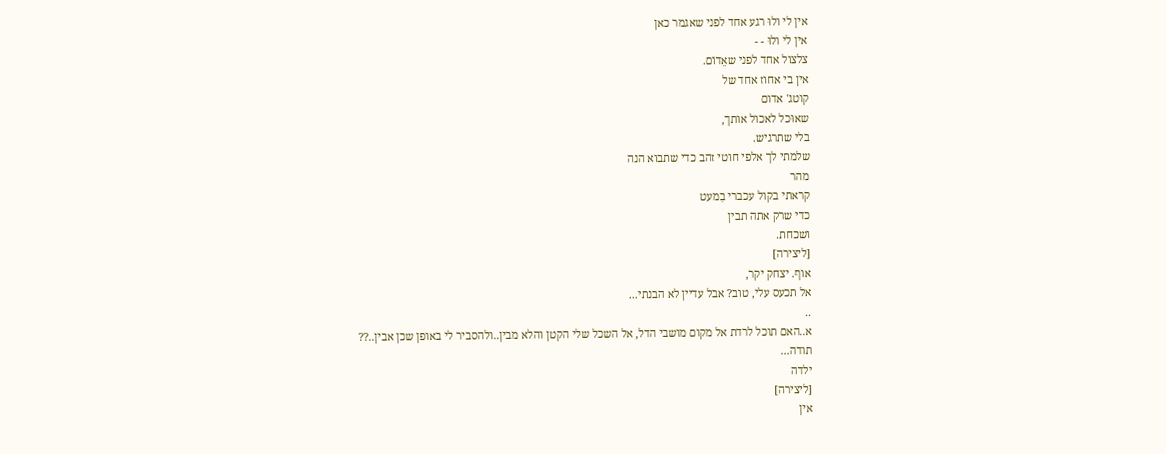אין לי ולוּ רגע אחד לפני שאגמר כאן
אין לי ולוּ - -
צלצול אחד לפני שאֵדוֹם.
אין בי אחוז אחד של
קוטג' אדום
שאוּכל לאכול אותך,
בלי שתרגיש.
שלמתי לך אלפי חוטי זהב כדי שתבוא הנה
מהר
קראתי בקול עכברי בִמעט
כדי שרק אתה תבין
ושכחת.
[ליצירה]
אוף. יצחק יקר,
אל תכעס עלי, טוב? אבל עדיין לא הבנתי...
..
א..האם תוכל לרדת אל מקום מושבי הדל, אל השכל שלי הקטן והלא מבין..ולהסביר לי באופן שכן אבין..??
תודה...
ילדה
[ליצירה]
אין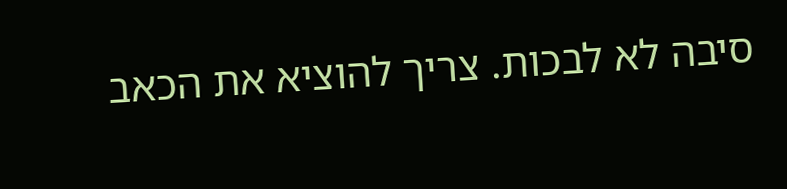סיבה לא לבכות. צריך להוציא את הכאב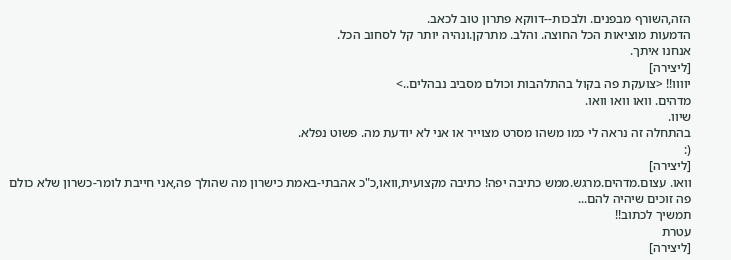הזה,השורף מבפנים. ולבכות--דווקא פתרון טוב לכאב.
הדמעות מוציאות הכל החוצה. והלב. מתרקן.ונהיה יותר קל לסחוב הכל.
אנחנו איתך.
[ליצירה]
יוווו!! <צועקת פה בקול בהתלהבות וכולם מסביב נבהלים..>
מדהים. וואו וואו וואו.
שיוו.
בהתחלה זה נראה לי כמו משהו מסרט מצוייר או אני לא יודעת מה. פשוט נפלא.
(:
[ליצירה]
וואו. עצום.מדהים.מרגש.ממש כתיבה יפה! כתיבה מקצועית,וואו,כ"כ אהבתי-באמת כישרון מה שהולך פה,אני חייבת לומר-כשרון שלא כולם פה זוכים שיהיה להם...
תמשיך לכתוב!!
עטרת
[ליצירה]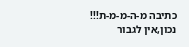כתיבה מ-ה-מ-מ-ת!!!
נכון,אין לגבור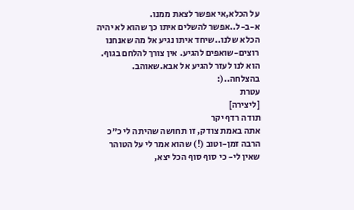על הכלא,אי אפשר לצאת ממנו.
א-ב-ל..אפשר להשלים איתו כך שהוא לא יהיה הכלא שלנו..שיחד איתו נגיע אל מה שאנחנו רוצים-שואפים להגיע. אין צורך להלחם בגוף. הוא לנו לעזר להגיע אל אבא.שאוהב.
בהצלחה..(:
עטרת
[ליצירה]
תודה רדף יקר
אתה באמת צודק, זו תחושה שהיתה לי כ"כ הרבה זמן-וטוב (!) שהוא אמר לי על הטוהר שאין לי- כי סוף סוף הכל יצא,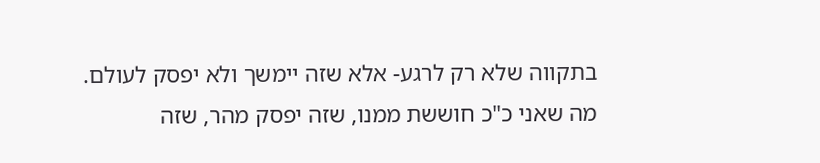בתקווה שלא רק לרגע- אלא שזה יימשך ולא יפסק לעולם. מה שאני כ"כ חוששת ממנו, שזה יפסק מהר, שזה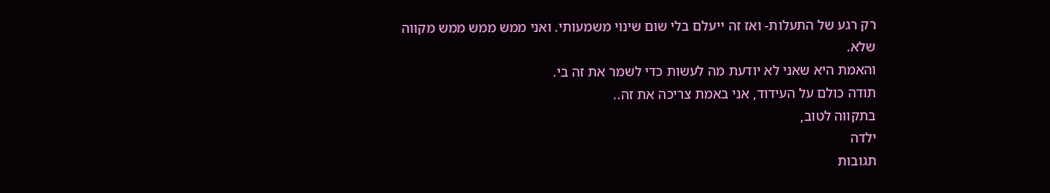רק רגע של התעלות- ואז זה ייעלם בלי שום שינוי משמעותי. ואני ממש ממש ממש מקווה שלא.
והאמת היא שאני לא יודעת מה לעשות כדי לשמר את זה בי.
תודה כולם על העידוד, אני באמת צריכה את זה..
בתקווה לטוב,
ילדה
תגובות